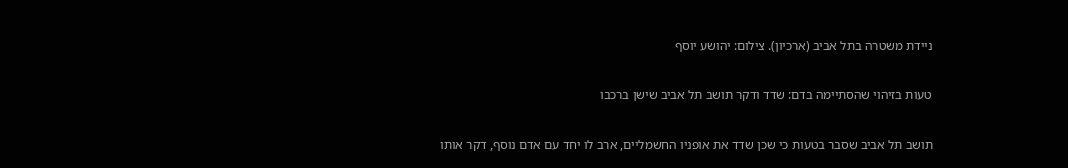ניידת משטרה בתל אביב (ארכיון). צילום: יהושע יוסף

טעות בזיהוי שהסתיימה בדם: שדד ודקר תושב תל אביב שישן ברכבו

תושב תל אביב שסבר בטעות כי שכן שדד את אופניו החשמליים, ארב לו יחד עם אדם נוסף, דקר אותו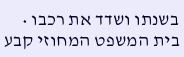בשנתו ושדד את רכבו • בית המשפט המחוזי קבע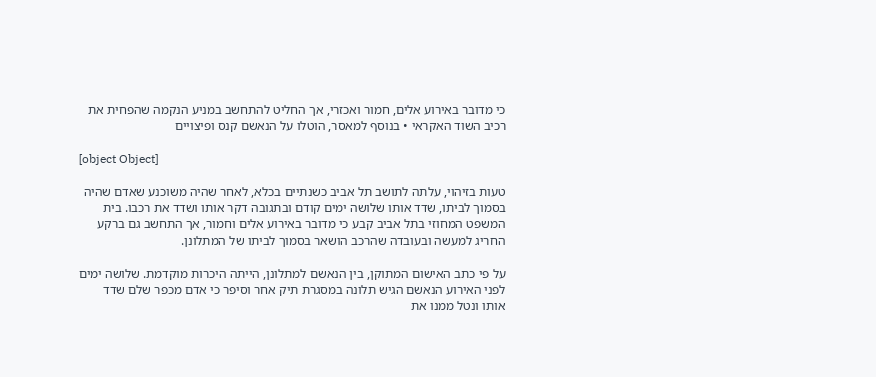כי מדובר באירוע אלים, חמור ואכזרי, אך החליט להתחשב במניע הנקמה שהפחית את רכיב השוד האקראי • בנוסף למאסר, הוטלו על הנאשם קנס ופיצויים

[object Object]

טעות בזיהוי, עלתה לתושב תל אביב כשנתיים בכלא, לאחר שהיה משוכנע שאדם שהיה בסמוך לביתו, שדד אותו שלושה ימים קודם ובתגובה דקר אותו ושדד את רכבו. בית המשפט המחוזי בתל אביב קבע כי מדובר באירוע אלים וחמור, אך התחשב גם ברקע החריג למעשה ובעובדה שהרכב הושאר בסמוך לביתו של המתלונן.

על פי כתב האישום המתוקן, בין הנאשם למתלונן, הייתה היכרות מוקדמת. שלושה ימים לפני האירוע הנאשם הגיש תלונה במסגרת תיק אחר וסיפר כי אדם מכפר שלם שדד אותו ונטל ממנו את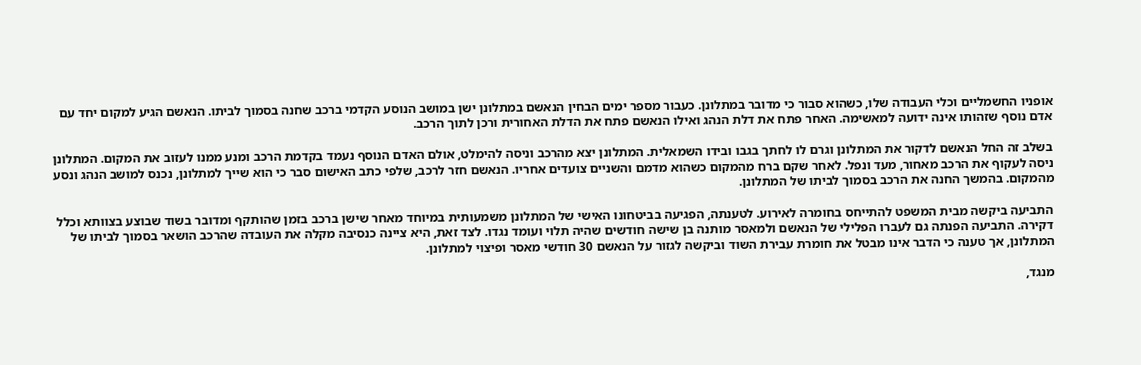אופניו החשמליים וכלי העבודה שלו, כשהוא סבור כי מדובר במתלונן. כעבור מספר ימים הבחין הנאשם במתלונן ישן במושב הנוסע הקדמי ברכב שחנה בסמוך לביתו. הנאשם הגיע למקום יחד עם אדם נוסף שזהותו אינה ידועה למאשימה. האחר פתח את דלת הנהג ואילו הנאשם פתח את הדלת האחורית ורכן לתוך הרכב.

בשלב זה החל הנאשם לדקור את המתלונן וגרם לו לחתך בגבו ובידו השמאלית. המתלונן יצא מהרכב וניסה להימלט, אולם האדם הנוסף נעמד בקדמת הרכב ומנע ממנו לעזוב את המקום. המתלונן ניסה לעקוף את הרכב מאחור, מעד ונפל. לאחר שקם ברח מהמקום כשהוא מדמם והשניים צועדים אחריו. הנאשם חזר לרכב, שלפי כתב האישום סבר כי הוא שייך למתלונן, נכנס למושב הנהג ונסע מהמקום. בהמשך החנה את הרכב בסמוך לביתו של המתלונן.

התביעה ביקשה מבית המשפט להתייחס בחומרה לאירוע. לטענתה, הפגיעה בביטחונו האישי של המתלונן משמעותית במיוחד מאחר שישן ברכב בזמן שהותקף ומדובר בשוד שבוצע בצוותא וכלל דקירה. התביעה הפנתה גם לעברו הפלילי של הנאשם ולמאסר מותנה בן שישה חודשים שהיה תלוי ועומד נגדו. לצד זאת, היא ציינה כנסיבה מקלה את העובדה שהרכב הושאר בסמוך לביתו של המתלונן, אך טענה כי הדבר אינו מבטל את חומרת עבירת השוד וביקשה לגזור על הנאשם 30 חודשי מאסר ופיצוי למתלונן.

מנגד,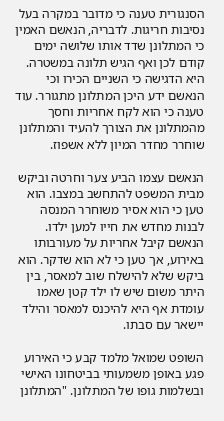הסנגורית טענה כי מדובר במקרה בעל נסיבות חריגות. לדבריה, הנאשם האמין כי המתלונן שדד אותו שלושה ימים קודם לכן ואף הגיש תלונה במשטרה. היא הדגישה כי השניים הכירו וכי הנאשם ידע היכן המתלונן מתגורר. עוד טענה כי הוא לקח אחריות וחסך מהמתלונן את הצורך להעיד והמתלונן שוחרר מחדר המיון ללא אשפוז.

הנאשם עצמו הביע צער וחרטה וביקש מבית המשפט להתחשב במצבו. הוא טען כי הוא אסיר משוחרר המנסה לבנות מחדש את חייו למען ילדו. הנאשם קיבל אחריות על מעורבותו באירוע, אך טען כי לא הוא שדקר. הוא ביקש שלא להישלח שוב למאסר, בין היתר משום שיש לו ילד קטן שאמו עומדת אף היא להיכנס למאסר והילד יישאר עם סבתו.

השופט שמואל מלמד קבע כי האירוע פגע באופן משמעותי בביטחונו האישי ובשלמות גופו של המתלונן. "המתלונן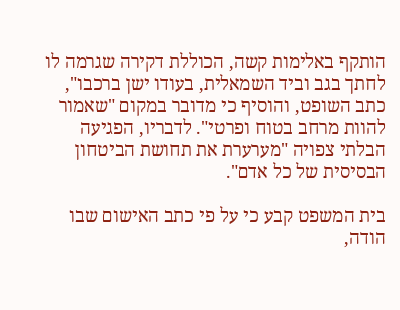הותקף באלימות קשה, הכוללת דקירה שגרמה לו לחתך בגב וביד השמאלית, בעודו ישן ברכבו", כתב השופט, והוסיף כי מדובר במקום "שאמור להוות מרחב בטוח ופרטי". לדבריו, הפגיעה הבלתי צפויה "מערערת את תחושת הביטחון הבסיסית של כל אדם".

בית המשפט קבע כי על פי כתב האישום שבו הודה,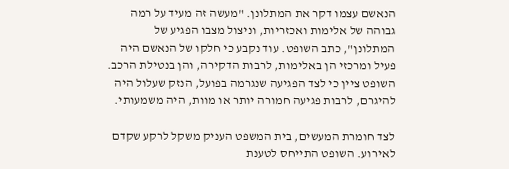הנאשם עצמו דקר את המתלונן. "מעשה זה מעיד על רמה גבוהה של אלימות ואכזריות, וניצול מצבו הפגיע של המתלונן", כתב השופט. עוד נקבע כי חלקו של הנאשם היה פעיל ומרכזי הן באלימות, לרבות הדקירה, והן בנטילת הרכב. השופט ציין כי לצד הפגיעה שנגרמה בפועל, הנזק שעלול היה להיגרם, לרבות פגיעה חמורה יותר או מוות, היה משמעותי.

לצד חומרת המעשים, בית המשפט העניק משקל לרקע שקדם לאירוע. השופט התייחס לטענת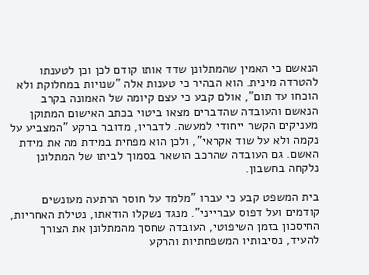הנאשם כי האמין שהמתלונן שדד אותו קודם לכן וכן לטענתו להטרדה מינית. הוא הבהיר כי טענות אלה "שנויות במחלוקת ולא הוכחו עד תום", אולם קבע כי עצם קיומה של האמונה בקרב הנאשם והעובדה שהדברים מצאו ביטוי בכתב האישום המתוקן מעניקים הקשר ייחודי למעשה. לדבריו, מדובר ברקע "המצביע על נקמה ולא על שוד אקראי", ולכן הוא מפחית במידת מה את מידת האשם. גם העובדה שהרכב הושאר בסמוך לביתו של המתלונן נלקחה בחשבון.

בית המשפט קבע כי עברו "מלמד על חוסר הרתעה מעונשים קודמים ועל דפוס עברייני". מנגד נשקלו הודאתו, נטילת האחריות, החיסכון בזמן השיפוטי, העובדה שחסך מהמתלונן את הצורך להעיד, נסיבותיו המשפחתיות והרקע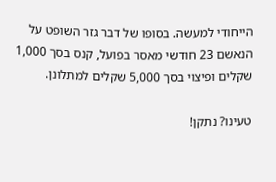הייחודי למעשה. בסופו של דבר גזר השופט על הנאשם 23 חודשי מאסר בפועל, קנס בסך 1,000 שקלים ופיצוי בסך 5,000 שקלים למתלונן.

טעינו? נתקן!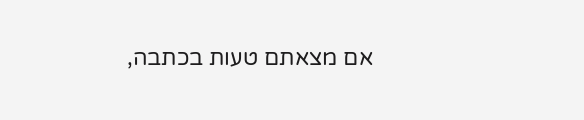אם מצאתם טעות בכתבה,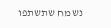נשמח שתשתפו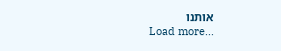אותנו
Load more...